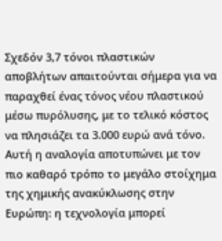Σχεδόν 3,7 τόνοι πλαστικών αποβλήτων απαιτούνται σήμερα για να παραχθεί ένας τόνος νέου πλαστικού μέσω πυρόλυσης, με το τελικό κόστος να πλησιάζει τα 3.000 ευρώ ανά τόνο. Αυτή η αναλογία αποτυπώνει με τον πιο καθαρό τρόπο το μεγάλο στοίχημα της χημικής ανακύκλωσης στην Ευρώπη: η τεχνολογία μπορεί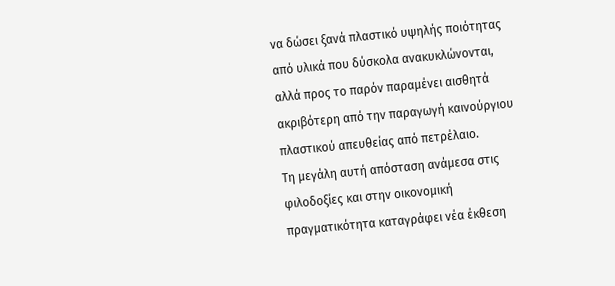να δώσει ξανά πλαστικό υψηλής ποιότητας από υλικά που δύσκολα ανακυκλώνονται, αλλά προς το παρόν παραμένει αισθητά ακριβότερη από την παραγωγή καινούργιου πλαστικού απευθείας από πετρέλαιο.
Τη μεγάλη αυτή απόσταση ανάμεσα στις φιλοδοξίες και στην οικονομική πραγματικότητα καταγράφει νέα έκθεση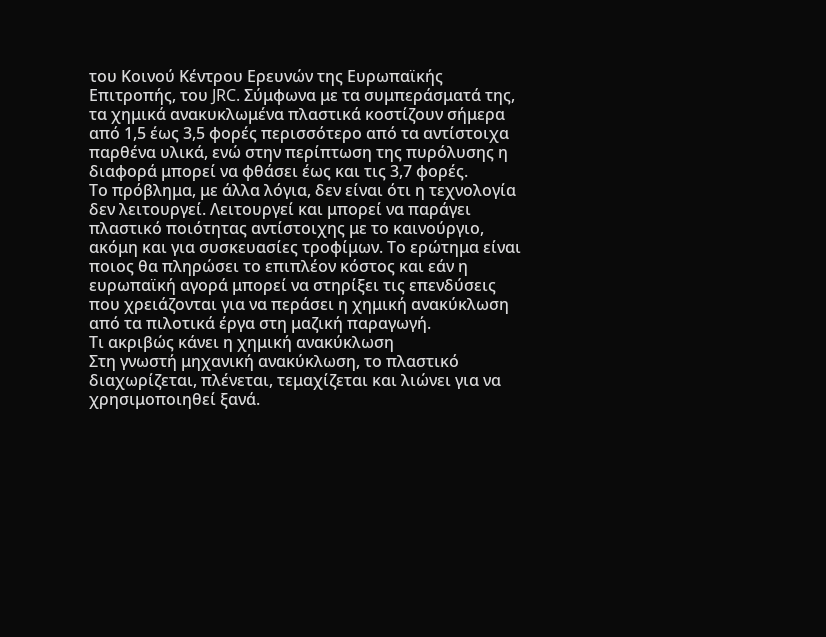του Κοινού Κέντρου Ερευνών της Ευρωπαϊκής Επιτροπής, του JRC. Σύμφωνα με τα συμπεράσματά της, τα χημικά ανακυκλωμένα πλαστικά κοστίζουν σήμερα από 1,5 έως 3,5 φορές περισσότερο από τα αντίστοιχα παρθένα υλικά, ενώ στην περίπτωση της πυρόλυσης η διαφορά μπορεί να φθάσει έως και τις 3,7 φορές.
Το πρόβλημα, με άλλα λόγια, δεν είναι ότι η τεχνολογία δεν λειτουργεί. Λειτουργεί και μπορεί να παράγει πλαστικό ποιότητας αντίστοιχης με το καινούργιο, ακόμη και για συσκευασίες τροφίμων. Το ερώτημα είναι ποιος θα πληρώσει το επιπλέον κόστος και εάν η ευρωπαϊκή αγορά μπορεί να στηρίξει τις επενδύσεις που χρειάζονται για να περάσει η χημική ανακύκλωση από τα πιλοτικά έργα στη μαζική παραγωγή.
Τι ακριβώς κάνει η χημική ανακύκλωση
Στη γνωστή μηχανική ανακύκλωση, το πλαστικό διαχωρίζεται, πλένεται, τεμαχίζεται και λιώνει για να χρησιμοποιηθεί ξανά.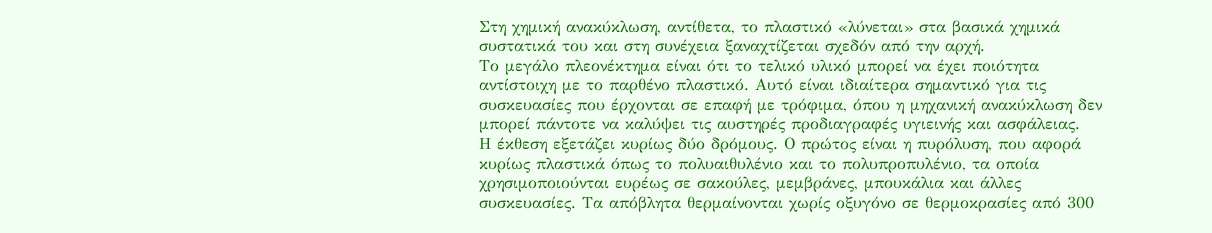Στη χημική ανακύκλωση, αντίθετα, το πλαστικό «λύνεται» στα βασικά χημικά συστατικά του και στη συνέχεια ξαναχτίζεται σχεδόν από την αρχή.
Το μεγάλο πλεονέκτημα είναι ότι το τελικό υλικό μπορεί να έχει ποιότητα αντίστοιχη με το παρθένο πλαστικό. Αυτό είναι ιδιαίτερα σημαντικό για τις συσκευασίες που έρχονται σε επαφή με τρόφιμα, όπου η μηχανική ανακύκλωση δεν μπορεί πάντοτε να καλύψει τις αυστηρές προδιαγραφές υγιεινής και ασφάλειας.
Η έκθεση εξετάζει κυρίως δύο δρόμους. Ο πρώτος είναι η πυρόλυση, που αφορά κυρίως πλαστικά όπως το πολυαιθυλένιο και το πολυπροπυλένιο, τα οποία χρησιμοποιούνται ευρέως σε σακούλες, μεμβράνες, μπουκάλια και άλλες συσκευασίες. Τα απόβλητα θερμαίνονται χωρίς οξυγόνο σε θερμοκρασίες από 300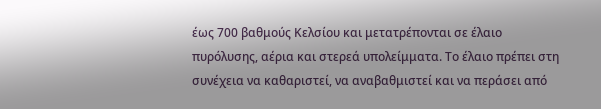έως 700 βαθμούς Κελσίου και μετατρέπονται σε έλαιο πυρόλυσης, αέρια και στερεά υπολείμματα. Το έλαιο πρέπει στη συνέχεια να καθαριστεί, να αναβαθμιστεί και να περάσει από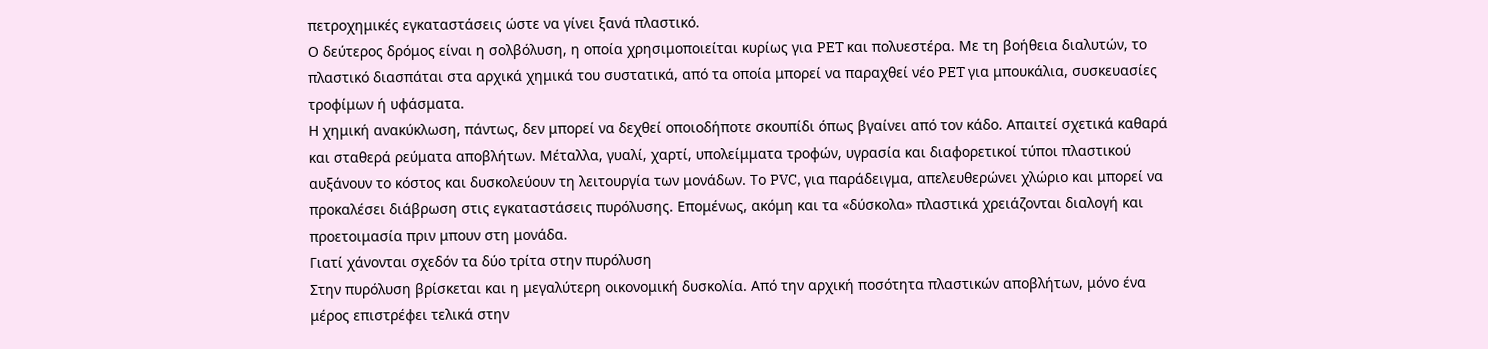πετροχημικές εγκαταστάσεις ώστε να γίνει ξανά πλαστικό.
Ο δεύτερος δρόμος είναι η σολβόλυση, η οποία χρησιμοποιείται κυρίως για PET και πολυεστέρα. Με τη βοήθεια διαλυτών, το πλαστικό διασπάται στα αρχικά χημικά του συστατικά, από τα οποία μπορεί να παραχθεί νέο PET για μπουκάλια, συσκευασίες τροφίμων ή υφάσματα.
Η χημική ανακύκλωση, πάντως, δεν μπορεί να δεχθεί οποιοδήποτε σκουπίδι όπως βγαίνει από τον κάδο. Απαιτεί σχετικά καθαρά και σταθερά ρεύματα αποβλήτων. Μέταλλα, γυαλί, χαρτί, υπολείμματα τροφών, υγρασία και διαφορετικοί τύποι πλαστικού αυξάνουν το κόστος και δυσκολεύουν τη λειτουργία των μονάδων. Το PVC, για παράδειγμα, απελευθερώνει χλώριο και μπορεί να προκαλέσει διάβρωση στις εγκαταστάσεις πυρόλυσης. Επομένως, ακόμη και τα «δύσκολα» πλαστικά χρειάζονται διαλογή και προετοιμασία πριν μπουν στη μονάδα.
Γιατί χάνονται σχεδόν τα δύο τρίτα στην πυρόλυση
Στην πυρόλυση βρίσκεται και η μεγαλύτερη οικονομική δυσκολία. Από την αρχική ποσότητα πλαστικών αποβλήτων, μόνο ένα μέρος επιστρέφει τελικά στην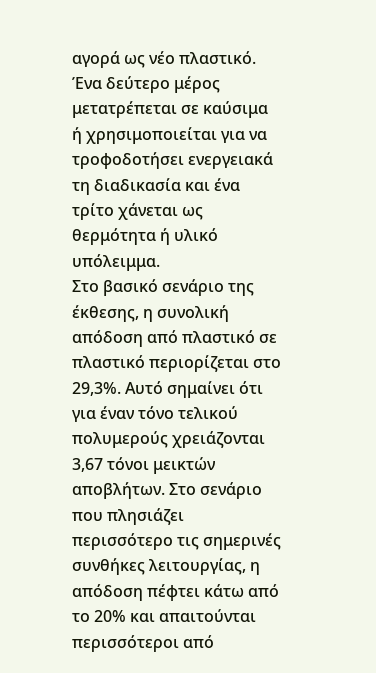αγορά ως νέο πλαστικό. Ένα δεύτερο μέρος μετατρέπεται σε καύσιμα ή χρησιμοποιείται για να τροφοδοτήσει ενεργειακά τη διαδικασία και ένα τρίτο χάνεται ως θερμότητα ή υλικό υπόλειμμα.
Στο βασικό σενάριο της έκθεσης, η συνολική απόδοση από πλαστικό σε πλαστικό περιορίζεται στο 29,3%. Αυτό σημαίνει ότι για έναν τόνο τελικού πολυμερούς χρειάζονται 3,67 τόνοι μεικτών αποβλήτων. Στο σενάριο που πλησιάζει περισσότερο τις σημερινές συνθήκες λειτουργίας, η απόδοση πέφτει κάτω από το 20% και απαιτούνται περισσότεροι από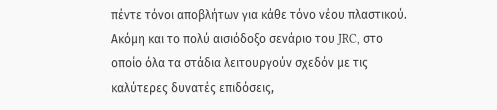πέντε τόνοι αποβλήτων για κάθε τόνο νέου πλαστικού.
Ακόμη και το πολύ αισιόδοξο σενάριο του JRC, στο οποίο όλα τα στάδια λειτουργούν σχεδόν με τις καλύτερες δυνατές επιδόσεις,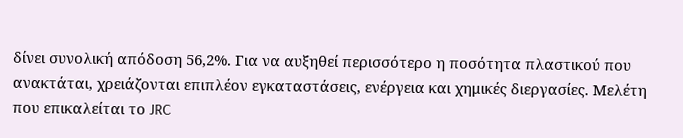δίνει συνολική απόδοση 56,2%. Για να αυξηθεί περισσότερο η ποσότητα πλαστικού που ανακτάται, χρειάζονται επιπλέον εγκαταστάσεις, ενέργεια και χημικές διεργασίες. Μελέτη που επικαλείται το JRC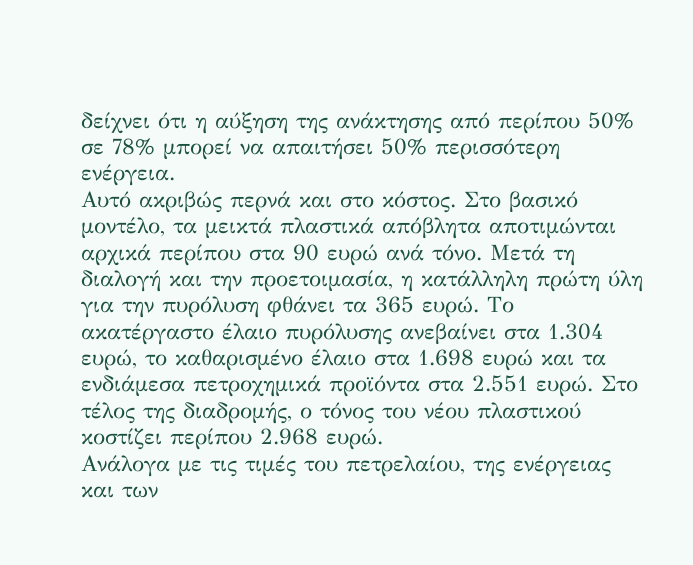δείχνει ότι η αύξηση της ανάκτησης από περίπου 50% σε 78% μπορεί να απαιτήσει 50% περισσότερη ενέργεια.
Αυτό ακριβώς περνά και στο κόστος. Στο βασικό μοντέλο, τα μεικτά πλαστικά απόβλητα αποτιμώνται αρχικά περίπου στα 90 ευρώ ανά τόνο. Μετά τη διαλογή και την προετοιμασία, η κατάλληλη πρώτη ύλη για την πυρόλυση φθάνει τα 365 ευρώ. Το ακατέργαστο έλαιο πυρόλυσης ανεβαίνει στα 1.304 ευρώ, το καθαρισμένο έλαιο στα 1.698 ευρώ και τα ενδιάμεσα πετροχημικά προϊόντα στα 2.551 ευρώ. Στο τέλος της διαδρομής, ο τόνος του νέου πλαστικού κοστίζει περίπου 2.968 ευρώ.
Ανάλογα με τις τιμές του πετρελαίου, της ενέργειας και των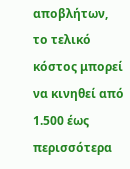αποβλήτων, το τελικό κόστος μπορεί να κινηθεί από 1.500 έως περισσότερα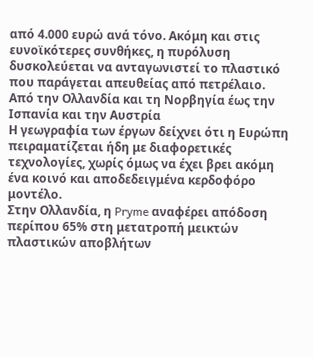από 4.000 ευρώ ανά τόνο. Ακόμη και στις ευνοϊκότερες συνθήκες, η πυρόλυση δυσκολεύεται να ανταγωνιστεί το πλαστικό που παράγεται απευθείας από πετρέλαιο.
Από την Ολλανδία και τη Νορβηγία έως την Ισπανία και την Αυστρία
Η γεωγραφία των έργων δείχνει ότι η Ευρώπη πειραματίζεται ήδη με διαφορετικές τεχνολογίες, χωρίς όμως να έχει βρει ακόμη ένα κοινό και αποδεδειγμένα κερδοφόρο μοντέλο.
Στην Ολλανδία, η Pryme αναφέρει απόδοση περίπου 65% στη μετατροπή μεικτών πλαστικών αποβλήτων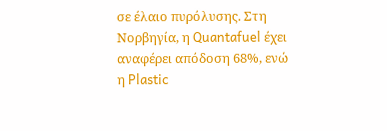σε έλαιο πυρόλυσης. Στη Νορβηγία, η Quantafuel έχει αναφέρει απόδοση 68%, ενώ η Plastic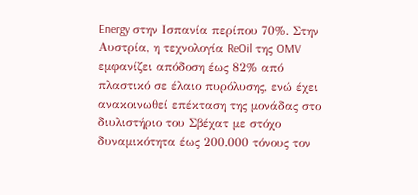Energy στην Ισπανία περίπου 70%. Στην Αυστρία, η τεχνολογία ReOil της OMV εμφανίζει απόδοση έως 82% από πλαστικό σε έλαιο πυρόλυσης, ενώ έχει ανακοινωθεί επέκταση της μονάδας στο διυλιστήριο του Σβέχατ με στόχο δυναμικότητα έως 200.000 τόνους τον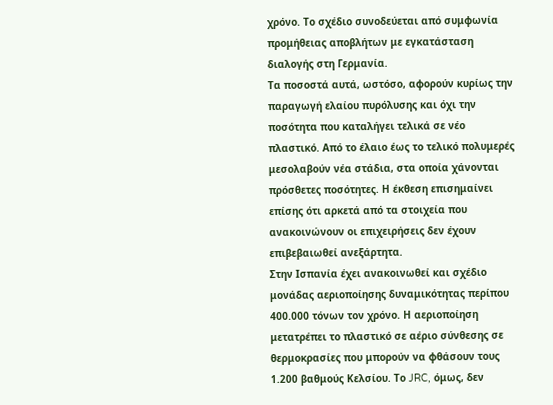χρόνο. Το σχέδιο συνοδεύεται από συμφωνία προμήθειας αποβλήτων με εγκατάσταση διαλογής στη Γερμανία.
Τα ποσοστά αυτά, ωστόσο, αφορούν κυρίως την παραγωγή ελαίου πυρόλυσης και όχι την ποσότητα που καταλήγει τελικά σε νέο πλαστικό. Από το έλαιο έως το τελικό πολυμερές μεσολαβούν νέα στάδια, στα οποία χάνονται πρόσθετες ποσότητες. Η έκθεση επισημαίνει επίσης ότι αρκετά από τα στοιχεία που ανακοινώνουν οι επιχειρήσεις δεν έχουν επιβεβαιωθεί ανεξάρτητα.
Στην Ισπανία έχει ανακοινωθεί και σχέδιο μονάδας αεριοποίησης δυναμικότητας περίπου 400.000 τόνων τον χρόνο. Η αεριοποίηση μετατρέπει το πλαστικό σε αέριο σύνθεσης σε θερμοκρασίες που μπορούν να φθάσουν τους 1.200 βαθμούς Κελσίου. Το JRC, όμως, δεν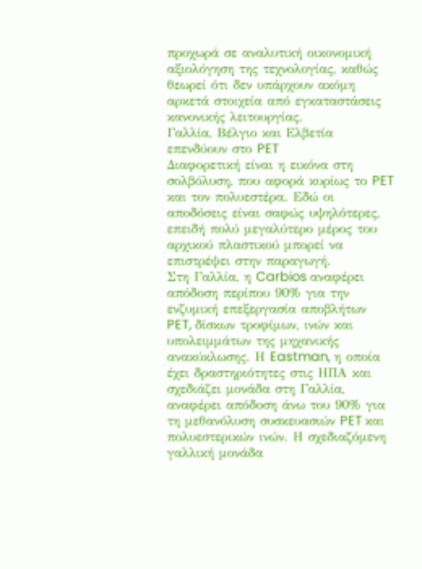προχωρά σε αναλυτική οικονομική αξιολόγηση της τεχνολογίας, καθώς θεωρεί ότι δεν υπάρχουν ακόμη αρκετά στοιχεία από εγκαταστάσεις κανονικής λειτουργίας.
Γαλλία, Βέλγιο και Ελβετία επενδύουν στο PET
Διαφορετική είναι η εικόνα στη σολβόλυση, που αφορά κυρίως το PET και τον πολυεστέρα. Εδώ οι αποδόσεις είναι σαφώς υψηλότερες, επειδή πολύ μεγαλύτερο μέρος του αρχικού πλαστικού μπορεί να επιστρέψει στην παραγωγή.
Στη Γαλλία, η Carbios αναφέρει απόδοση περίπου 90% για την ενζυμική επεξεργασία αποβλήτων PET, δίσκων τροφίμων, ινών και υπολειμμάτων της μηχανικής ανακύκλωσης. Η Eastman, η οποία έχει δραστηριότητες στις ΗΠΑ και σχεδιάζει μονάδα στη Γαλλία, αναφέρει απόδοση άνω του 90% για τη μεθανόλυση συσκευασιών PET και πολυεστερικών ινών. Η σχεδιαζόμενη γαλλική μονάδα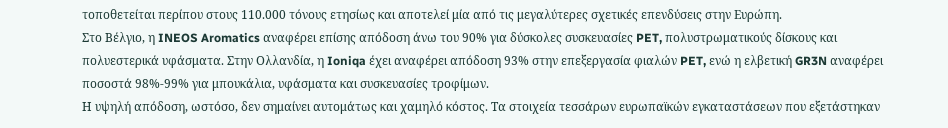τοποθετείται περίπου στους 110.000 τόνους ετησίως και αποτελεί μία από τις μεγαλύτερες σχετικές επενδύσεις στην Ευρώπη.
Στο Βέλγιο, η INEOS Aromatics αναφέρει επίσης απόδοση άνω του 90% για δύσκολες συσκευασίες PET, πολυστρωματικούς δίσκους και πολυεστερικά υφάσματα. Στην Ολλανδία, η Ioniqa έχει αναφέρει απόδοση 93% στην επεξεργασία φιαλών PET, ενώ η ελβετική GR3N αναφέρει ποσοστά 98%-99% για μπουκάλια, υφάσματα και συσκευασίες τροφίμων.
Η υψηλή απόδοση, ωστόσο, δεν σημαίνει αυτομάτως και χαμηλό κόστος. Τα στοιχεία τεσσάρων ευρωπαϊκών εγκαταστάσεων που εξετάστηκαν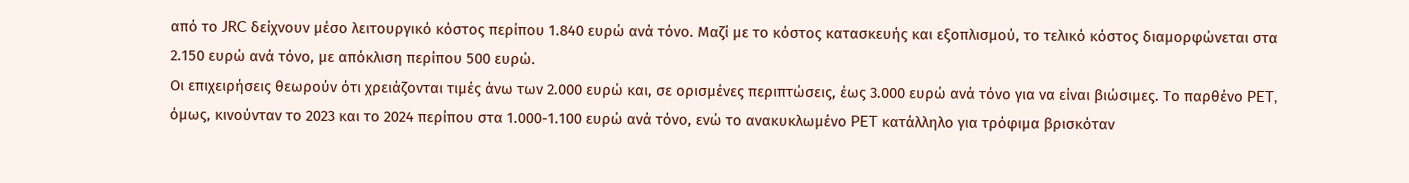από το JRC δείχνουν μέσο λειτουργικό κόστος περίπου 1.840 ευρώ ανά τόνο. Μαζί με το κόστος κατασκευής και εξοπλισμού, το τελικό κόστος διαμορφώνεται στα 2.150 ευρώ ανά τόνο, με απόκλιση περίπου 500 ευρώ.
Οι επιχειρήσεις θεωρούν ότι χρειάζονται τιμές άνω των 2.000 ευρώ και, σε ορισμένες περιπτώσεις, έως 3.000 ευρώ ανά τόνο για να είναι βιώσιμες. Το παρθένο PET, όμως, κινούνταν το 2023 και το 2024 περίπου στα 1.000-1.100 ευρώ ανά τόνο, ενώ το ανακυκλωμένο PET κατάλληλο για τρόφιμα βρισκόταν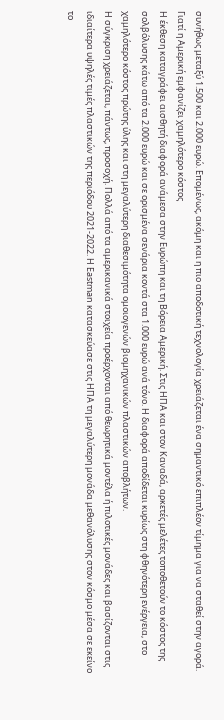συνήθως μεταξύ 1.500 και 2.000 ευρώ. Επομένως, ακόμη και η πιο αποδοτική τεχνολογία χρειάζεται ένα σημαντικό επιπλέον τίμημα για να σταθεί στην αγορά.
Γιατί η Αμερική εμφανίζει χαμηλότερο κόστος
Η έκθεση καταγράφει αισθητή διαφορά ανάμεσα στην Ευρώπη και τη Βόρεια Αμερική. Στις ΗΠΑ και στον Καναδά, αρκετές μελέτες τοποθετούν το κόστος της σολβόλυσης κάτω από τα 2.000 ευρώ και σε ορισμένα σενάρια κοντά στα 1.000 ευρώ ανά τόνο. Η διαφορά αποδίδεται κυρίως στη φθηνότερη ενέργεια, στο χαμηλότερο κόστος πρώτης ύλης και στη μεγαλύτερη διαθεσιμότητα ομοιογενών βιομηχανικών πλαστικών αποβλήτων.
Η σύγκριση χρειάζεται, πάντως, προσοχή. Πολλά από τα αμερικανικά στοιχεία προέρχονται από θεωρητικά μοντέλα ή πιλοτικές μονάδες και βασίζονται στις ιδιαίτερα υψηλές τιμές πλαστικών της περιόδου 2021-2022. Η Eastman κατασκεύασε στις ΗΠΑ τη μεγαλύτερη μονάδα μεθανόλυσης στον κόσμο μέσα σε εκείνο το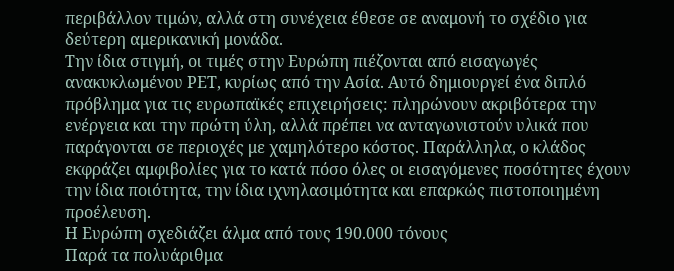περιβάλλον τιμών, αλλά στη συνέχεια έθεσε σε αναμονή το σχέδιο για δεύτερη αμερικανική μονάδα.
Την ίδια στιγμή, οι τιμές στην Ευρώπη πιέζονται από εισαγωγές ανακυκλωμένου PET, κυρίως από την Ασία. Αυτό δημιουργεί ένα διπλό πρόβλημα για τις ευρωπαϊκές επιχειρήσεις: πληρώνουν ακριβότερα την ενέργεια και την πρώτη ύλη, αλλά πρέπει να ανταγωνιστούν υλικά που παράγονται σε περιοχές με χαμηλότερο κόστος. Παράλληλα, ο κλάδος εκφράζει αμφιβολίες για το κατά πόσο όλες οι εισαγόμενες ποσότητες έχουν την ίδια ποιότητα, την ίδια ιχνηλασιμότητα και επαρκώς πιστοποιημένη προέλευση.
Η Ευρώπη σχεδιάζει άλμα από τους 190.000 τόνους
Παρά τα πολυάριθμα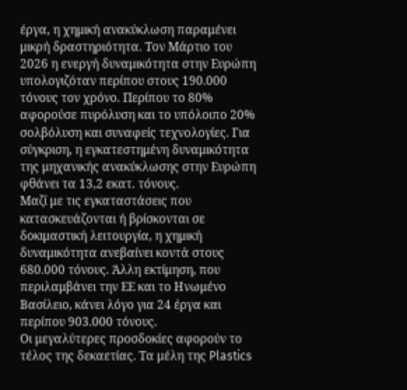έργα, η χημική ανακύκλωση παραμένει μικρή δραστηριότητα. Τον Μάρτιο του 2026 η ενεργή δυναμικότητα στην Ευρώπη υπολογιζόταν περίπου στους 190.000 τόνους τον χρόνο. Περίπου το 80% αφορούσε πυρόλυση και το υπόλοιπο 20% σολβόλυση και συναφείς τεχνολογίες. Για σύγκριση, η εγκατεστημένη δυναμικότητα της μηχανικής ανακύκλωσης στην Ευρώπη φθάνει τα 13,2 εκατ. τόνους.
Μαζί με τις εγκαταστάσεις που κατασκευάζονται ή βρίσκονται σε δοκιμαστική λειτουργία, η χημική δυναμικότητα ανεβαίνει κοντά στους 680.000 τόνους. Άλλη εκτίμηση, που περιλαμβάνει την ΕΕ και το Ηνωμένο Βασίλειο, κάνει λόγο για 24 έργα και περίπου 903.000 τόνους.
Οι μεγαλύτερες προσδοκίες αφορούν το τέλος της δεκαετίας. Τα μέλη της Plastics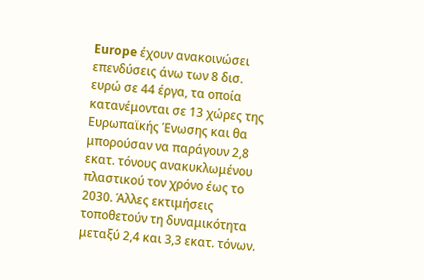Europe έχουν ανακοινώσει επενδύσεις άνω των 8 δισ. ευρώ σε 44 έργα, τα οποία κατανέμονται σε 13 χώρες της Ευρωπαϊκής Ένωσης και θα μπορούσαν να παράγουν 2,8 εκατ. τόνους ανακυκλωμένου πλαστικού τον χρόνο έως το 2030. Άλλες εκτιμήσεις τοποθετούν τη δυναμικότητα μεταξύ 2,4 και 3,3 εκατ. τόνων.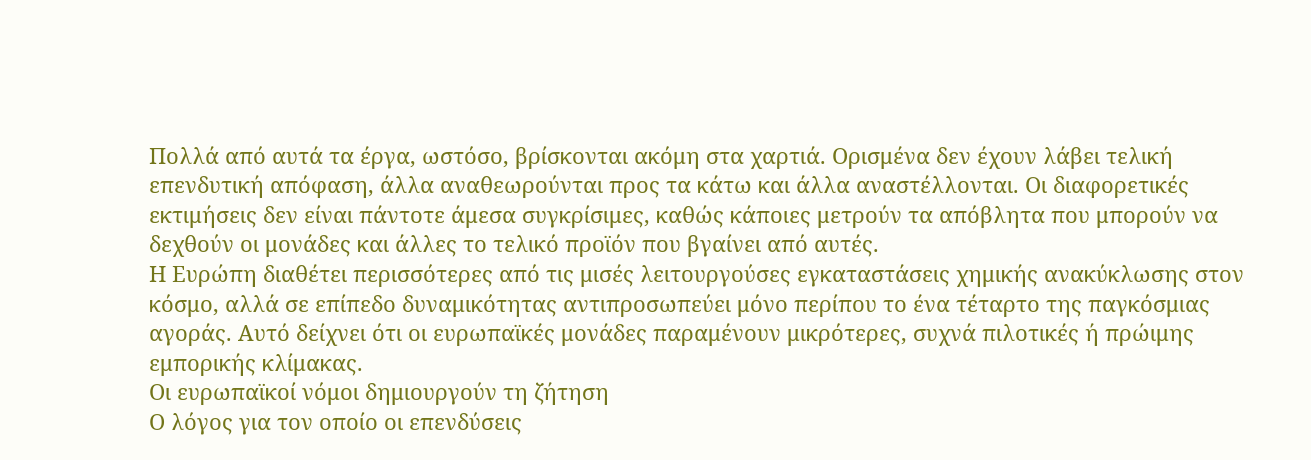Πολλά από αυτά τα έργα, ωστόσο, βρίσκονται ακόμη στα χαρτιά. Ορισμένα δεν έχουν λάβει τελική επενδυτική απόφαση, άλλα αναθεωρούνται προς τα κάτω και άλλα αναστέλλονται. Οι διαφορετικές εκτιμήσεις δεν είναι πάντοτε άμεσα συγκρίσιμες, καθώς κάποιες μετρούν τα απόβλητα που μπορούν να δεχθούν οι μονάδες και άλλες το τελικό προϊόν που βγαίνει από αυτές.
Η Ευρώπη διαθέτει περισσότερες από τις μισές λειτουργούσες εγκαταστάσεις χημικής ανακύκλωσης στον κόσμο, αλλά σε επίπεδο δυναμικότητας αντιπροσωπεύει μόνο περίπου το ένα τέταρτο της παγκόσμιας αγοράς. Αυτό δείχνει ότι οι ευρωπαϊκές μονάδες παραμένουν μικρότερες, συχνά πιλοτικές ή πρώιμης εμπορικής κλίμακας.
Οι ευρωπαϊκοί νόμοι δημιουργούν τη ζήτηση
Ο λόγος για τον οποίο οι επενδύσεις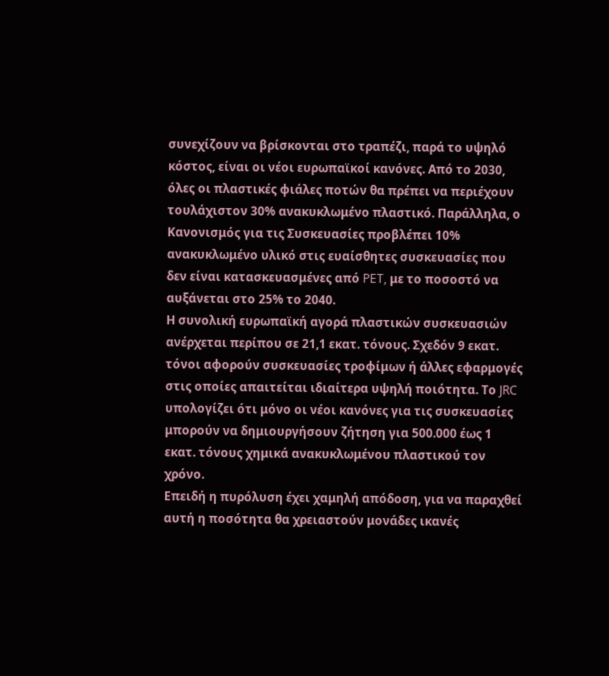συνεχίζουν να βρίσκονται στο τραπέζι, παρά το υψηλό κόστος, είναι οι νέοι ευρωπαϊκοί κανόνες. Από το 2030, όλες οι πλαστικές φιάλες ποτών θα πρέπει να περιέχουν τουλάχιστον 30% ανακυκλωμένο πλαστικό. Παράλληλα, ο Κανονισμός για τις Συσκευασίες προβλέπει 10% ανακυκλωμένο υλικό στις ευαίσθητες συσκευασίες που δεν είναι κατασκευασμένες από PET, με το ποσοστό να αυξάνεται στο 25% το 2040.
Η συνολική ευρωπαϊκή αγορά πλαστικών συσκευασιών ανέρχεται περίπου σε 21,1 εκατ. τόνους. Σχεδόν 9 εκατ. τόνοι αφορούν συσκευασίες τροφίμων ή άλλες εφαρμογές στις οποίες απαιτείται ιδιαίτερα υψηλή ποιότητα. Το JRC υπολογίζει ότι μόνο οι νέοι κανόνες για τις συσκευασίες μπορούν να δημιουργήσουν ζήτηση για 500.000 έως 1 εκατ. τόνους χημικά ανακυκλωμένου πλαστικού τον χρόνο.
Επειδή η πυρόλυση έχει χαμηλή απόδοση, για να παραχθεί αυτή η ποσότητα θα χρειαστούν μονάδες ικανές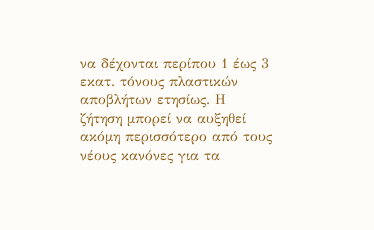να δέχονται περίπου 1 έως 3 εκατ. τόνους πλαστικών αποβλήτων ετησίως. Η ζήτηση μπορεί να αυξηθεί ακόμη περισσότερο από τους νέους κανόνες για τα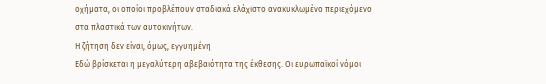οχήματα, οι οποίοι προβλέπουν σταδιακά ελάχιστο ανακυκλωμένο περιεχόμενο στα πλαστικά των αυτοκινήτων.
Η ζήτηση δεν είναι, όμως, εγγυημένη
Εδώ βρίσκεται η μεγαλύτερη αβεβαιότητα της έκθεσης. Οι ευρωπαϊκοί νόμοι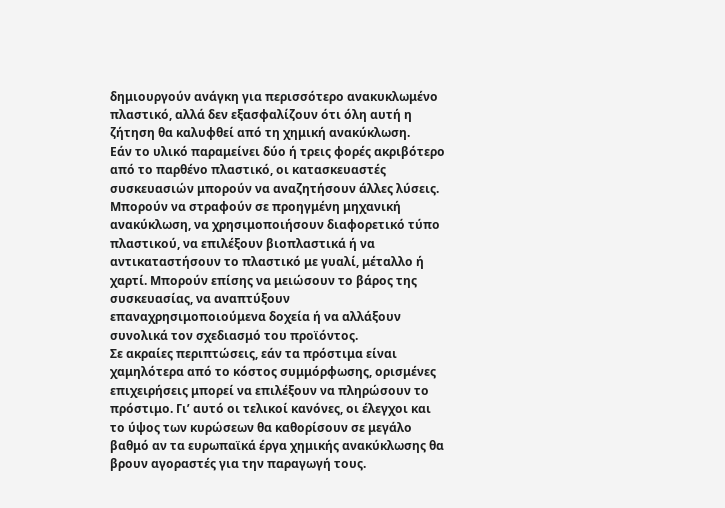δημιουργούν ανάγκη για περισσότερο ανακυκλωμένο πλαστικό, αλλά δεν εξασφαλίζουν ότι όλη αυτή η ζήτηση θα καλυφθεί από τη χημική ανακύκλωση.
Εάν το υλικό παραμείνει δύο ή τρεις φορές ακριβότερο από το παρθένο πλαστικό, οι κατασκευαστές συσκευασιών μπορούν να αναζητήσουν άλλες λύσεις. Μπορούν να στραφούν σε προηγμένη μηχανική ανακύκλωση, να χρησιμοποιήσουν διαφορετικό τύπο πλαστικού, να επιλέξουν βιοπλαστικά ή να αντικαταστήσουν το πλαστικό με γυαλί, μέταλλο ή χαρτί. Μπορούν επίσης να μειώσουν το βάρος της συσκευασίας, να αναπτύξουν επαναχρησιμοποιούμενα δοχεία ή να αλλάξουν συνολικά τον σχεδιασμό του προϊόντος.
Σε ακραίες περιπτώσεις, εάν τα πρόστιμα είναι χαμηλότερα από το κόστος συμμόρφωσης, ορισμένες επιχειρήσεις μπορεί να επιλέξουν να πληρώσουν το πρόστιμο. Γι’ αυτό οι τελικοί κανόνες, οι έλεγχοι και το ύψος των κυρώσεων θα καθορίσουν σε μεγάλο βαθμό αν τα ευρωπαϊκά έργα χημικής ανακύκλωσης θα βρουν αγοραστές για την παραγωγή τους.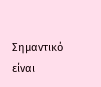Σημαντικό είναι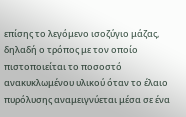επίσης το λεγόμενο ισοζύγιο μάζας, δηλαδή ο τρόπος με τον οποίο πιστοποιείται το ποσοστό ανακυκλωμένου υλικού όταν το έλαιο πυρόλυσης αναμειγνύεται μέσα σε ένα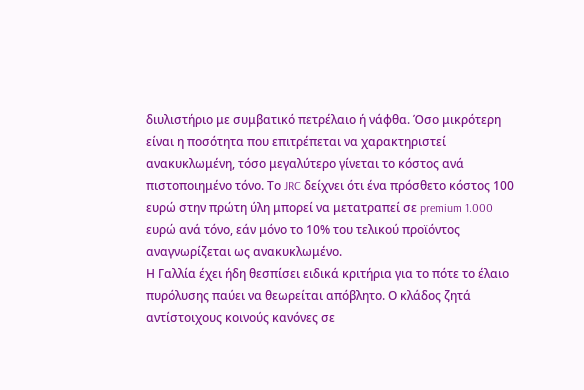διυλιστήριο με συμβατικό πετρέλαιο ή νάφθα. Όσο μικρότερη είναι η ποσότητα που επιτρέπεται να χαρακτηριστεί ανακυκλωμένη, τόσο μεγαλύτερο γίνεται το κόστος ανά πιστοποιημένο τόνο. Το JRC δείχνει ότι ένα πρόσθετο κόστος 100 ευρώ στην πρώτη ύλη μπορεί να μετατραπεί σε premium 1.000 ευρώ ανά τόνο, εάν μόνο το 10% του τελικού προϊόντος αναγνωρίζεται ως ανακυκλωμένο.
Η Γαλλία έχει ήδη θεσπίσει ειδικά κριτήρια για το πότε το έλαιο πυρόλυσης παύει να θεωρείται απόβλητο. Ο κλάδος ζητά αντίστοιχους κοινούς κανόνες σε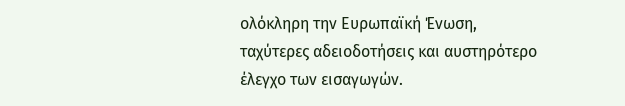ολόκληρη την Ευρωπαϊκή Ένωση, ταχύτερες αδειοδοτήσεις και αυστηρότερο έλεγχο των εισαγωγών.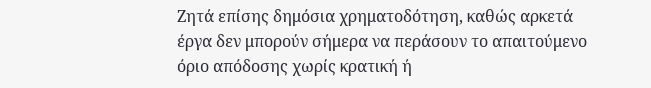Ζητά επίσης δημόσια χρηματοδότηση, καθώς αρκετά έργα δεν μπορούν σήμερα να περάσουν το απαιτούμενο όριο απόδοσης χωρίς κρατική ή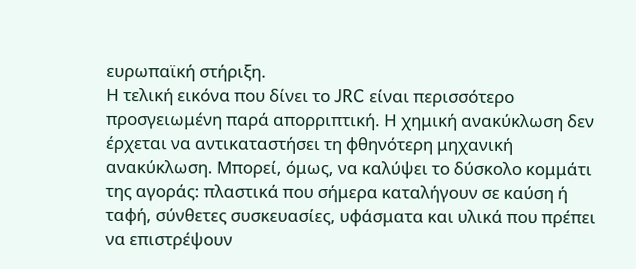ευρωπαϊκή στήριξη.
Η τελική εικόνα που δίνει το JRC είναι περισσότερο προσγειωμένη παρά απορριπτική. Η χημική ανακύκλωση δεν έρχεται να αντικαταστήσει τη φθηνότερη μηχανική ανακύκλωση. Μπορεί, όμως, να καλύψει το δύσκολο κομμάτι της αγοράς: πλαστικά που σήμερα καταλήγουν σε καύση ή ταφή, σύνθετες συσκευασίες, υφάσματα και υλικά που πρέπει να επιστρέψουν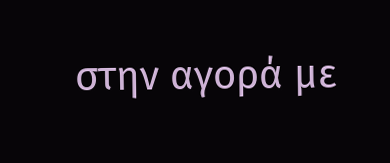στην αγορά με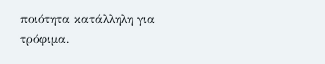ποιότητα κατάλληλη για τρόφιμα.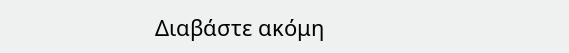Διαβάστε ακόμη